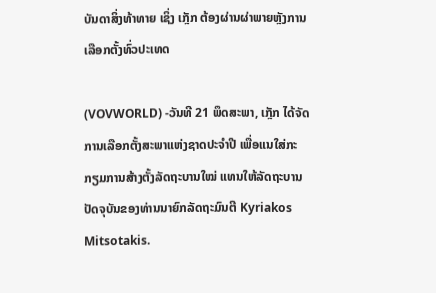ບັນດາສິ່ງທ້າທາຍ ເຊິ່ງ ເກຼັກ ຕ້ອງຜ່ານຜ່າພາຍຫຼັງການເລືອກຕັ້ງທົ່ວປະເທດ

(VOVWORLD) -ວັນທີ 21 ພຶດສະພາ, ເກຼັກ ໄດ້ຈັດການເລືອກຕັ້ງສະພາແຫ່ງຊາດປະຈຳປີ ເພື່ອແນໃສ່ກະກຽມການສ້າງຕັ້ງລັດຖະບານໃໝ່ ແທນໃຫ້ລັດຖະບານປັດຈຸບັນຂອງທ່ານນາຍົກລັດຖະມົນຕີ Kyriakos Mitsotakis.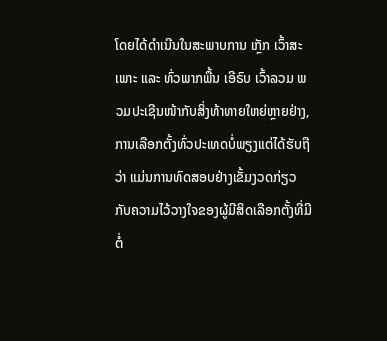ໂດຍໄດ້ດຳເນີນໃນສະພາບການ ເກຼັກ ເວົ້າສະເພາະ ແລະ ທົ່ວພາກພື້ນ ເອີຣົບ ເວົ້າລວມ ພວມປະເຊີນໜ້າກັບສິ່ງທ້າທາຍໃຫຍ່ຫຼາຍຢ່າງ, ການເລືອກຕັ້ງທົ່ວປະເທດບໍ່ພຽງແຕ່ໄດ້ຮັບຖືວ່າ ແມ່ນການທົດສອບຢ່າງເຂັ້ມງວດກ່ຽວກັບຄວາມໄວ້ວາງໃຈຂອງຜູ້ມີສິດເລືອກຕັ້ງທີ່ມີຕໍ່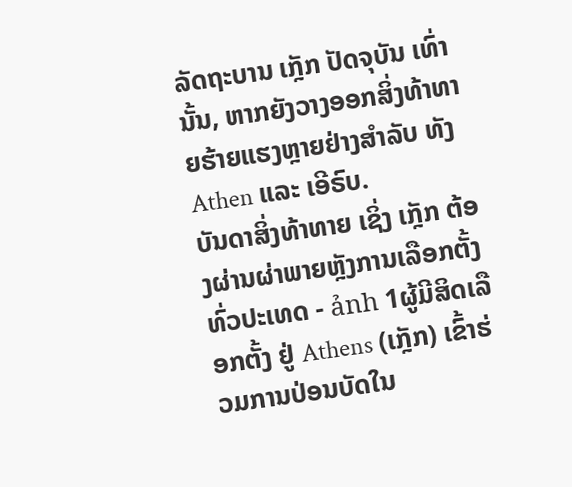ລັດຖະບານ ເກຼັກ ປັດຈຸບັນ ເທົ່ານັ້ນ, ຫາກຍັງວາງອອກສິ່ງທ້າທາຍຮ້າຍແຮງຫຼາຍຢ່າງສຳລັບ ທັງ Athen ແລະ ເອີຣົບ.
ບັນດາສິ່ງທ້າທາຍ ເຊິ່ງ ເກຼັກ ຕ້ອງຜ່ານຜ່າພາຍຫຼັງການເລືອກຕັ້ງທົ່ວປະເທດ - ảnh 1ຜູ້ມີສິດເລືອກຕັ້ງ ຢູ່ Athens (ເກຼັກ) ເຂົ້າຮ່ວມການປ່ອນບັດໃນ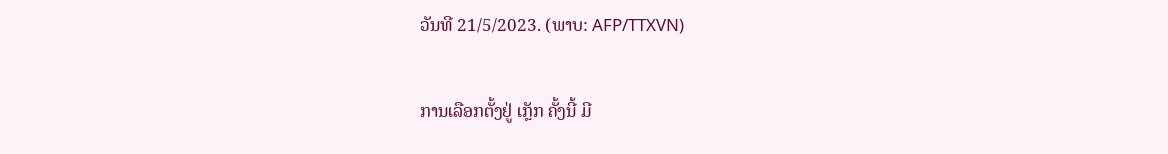ວັນທີ 21/5/2023. (ພາບ: AFP/TTXVN)

ການເລືອກຕັ້ງຢູ່ ເກຼັກ ຄັ້ງນີ້ ມີ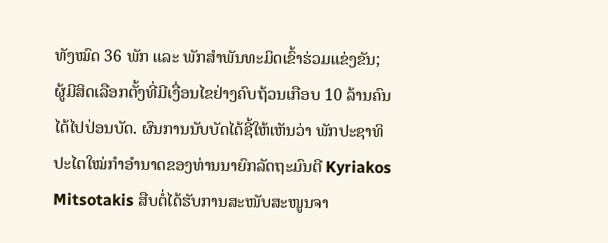ທັງໝົດ 36 ພັກ ແລະ ພັກສຳພັນທະມິດເຂົ້າຮ່ວມແຂ່ງຂັນ; ຜູ້ມີສິດເລືອກຕັ້ງທີ່ມີເງື່ອນໄຂຢ່າງຄົບຖ້ວນເກືອບ 10 ລ້ານຄົນໄດ້ໄປປ່ອນບັດ. ຜົນການນັບບັດໄດ້ຊີ້ໃຫ້ເຫັນວ່າ ພັກປະຊາທິປະໄຕໃໝ່ກຳອຳນາດຂອງທ່ານນາຍົກລັດຖະມົນຕີ Kyriakos Mitsotakis ສືບຕໍ່ໄດ້ຮັບການສະໜັບສະໜູນຈາ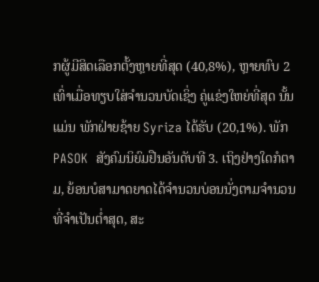ກຜູ້ມີສິດເລືອກຕັ້ງຫຼາຍທີ່ສຸດ (40,8%), ຫຼາຍທົບ 2 ເທົ່າເມື່ອທຽບໃສ່ຈຳນວນບັດເຊິ່ງ ຄູ່ແຂ່ງໃຫຍ່ທີ່ສຸດ ນັ້ນແມ່ນ ພັກຝ່າຍຊ້າຍ Syriza ໄດ້ຮັບ (20,1%). ພັກ PASOK  ສັງຄົມນິຍົມຢືນອັນດັບທີ 3. ເຖິງຢ່າງໃດກໍຕາມ, ຍ້ອນບໍສາມາດຍາດໄດ້ຈຳນວນບ່ອນນັ່ງຕາມຈຳນວນທີ່ຈຳເປັນຕ່ຳສຸດ, ສະ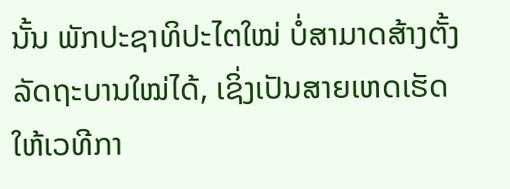ນັ້ນ ພັກປະຊາທິປະໄຕໃໝ່ ບໍ່ສາມາດສ້າງຕັ້ງລັດຖະບານໃໝ່ໄດ້, ເຊິ່ງເປັນສາຍເຫດເຮັດໃຫ້ເວທີກາ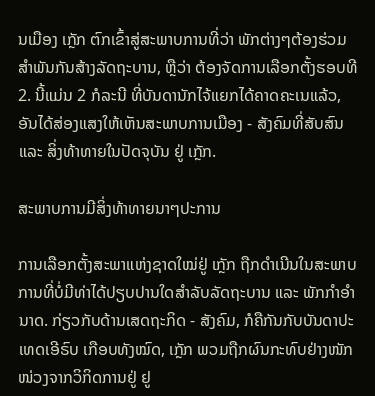ນເມືອງ ເກຼັກ ຕົກເຂົ້າສູ່ສະພາບການທີ່ວ່າ ພັກຕ່າງໆຕ້ອງຮ່ວມສຳພັນກັນສ້າງລັດຖະບານ, ຫຼືວ່າ ຕ້ອງຈັດການເລືອກຕັ້ງຮອບທີ 2. ນີ້ແມ່ນ 2 ກໍລະນີ ທີ່ບັນດານັກໄຈ້ແຍກໄດ້ຄາດຄະເນແລ້ວ, ອັນໄດ້ສ່ອງແສງໃຫ້ເຫັນສະພາບການເມືອງ - ສັງຄົມທີ່ສັບສົນ ແລະ ສິ່ງທ້າທາຍໃນປັດຈຸບັນ ຢູ່ ເກຼັກ.

ສະພາບການມີສິ່ງທ້າທາຍນາໆປະການ

ການເລືອກຕັ້ງສະພາແຫ່ງຊາດໃໝ່ຢູ່ ເກຼັກ ຖືກດໍາເນີນໃນສະພາບການທີ່ບໍ່ມີທ່າໄດ້ປຽບປານໃດສຳລັບລັດຖະບານ ແລະ ພັກກຳອຳນາດ. ກ່ຽວກັບດ້ານເສດຖະກິດ - ສັງຄົມ, ກໍຄືກັນກັບບັນດາປະເທດເອີຣົບ ເກືອບທັງໝົດ, ເກຼັກ ພວມຖືກຜົນກະທົບຢ່າງໜັກໜ່ວງຈາກວິກິດການຢູ່ ຢູ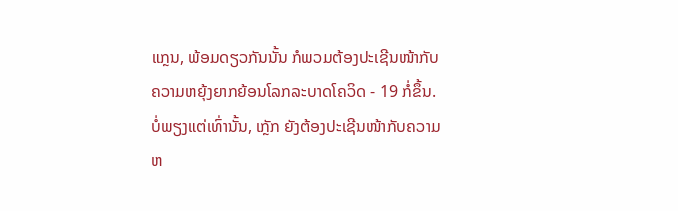ແກຼນ, ພ້ອມດຽວກັນນັ້ນ ກໍພວມຕ້ອງປະເຊີນໜ້າກັບຄວາມຫຍຸ້ງຍາກຍ້ອນໂລກລະບາດໂຄວິດ - 19 ກໍ່ຂຶ້ນ. ບໍ່ພຽງແຕ່ເທົ່ານັ້ນ, ເກຼັກ ຍັງຕ້ອງປະເຊີນໜ້າກັບຄວາມຫ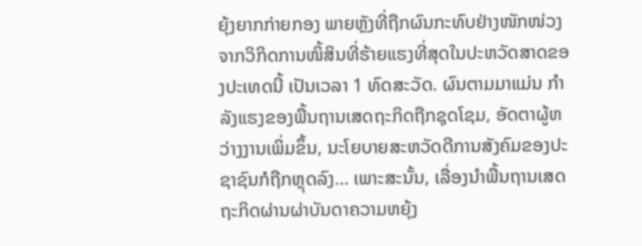ຍຸ້ງຍາກກ່າຍກອງ ພາຍຫຼັງທີ່ຖືກຜົນກະທົບຢ່າງໜັກໜ່ວງຈາກວິກິດການໜິ້ສິນທີ່ຮ້າຍແຮງທີ່ສຸດໃນປະຫວັດສາດຂອງປະເທດນີ້ ເປັນເວລາ 1 ທົດສະວັດ. ຜົນຕາມມາແມ່ນ ກຳລັງແຮງຂອງພື້ນຖານເສດຖະກິດຖືກຊຸດໂຊມ, ອັດຕາຜູ້ຫວ່າງງານເພິ່ມຂຶ້ນ, ນະໂຍບາຍສະຫວັດດີການສັງຄົມຂອງປະຊາຊົນກໍຖືກຫຼຸດລົງ… ເພາະສະນັ້ນ, ເລື່ອງນຳພື້ນຖານເສດຖະກິດຜ່ານຜ່າບັນດາຄວາມຫຍຸ້ງ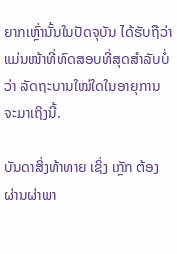ຍາກເຫຼົ່ານັ້ນໃນປັດຈຸບັນ ໄດ້ຮັບຖືວ່າ ແມ່ນໜ້າທີ່ທົດສອບທີ່ສຸດສຳລັບບໍ່ວ່າ ລັດຖະບານໃໝ່ໃດໃນອາຍຸການຈະມາເຖິງນີ້.

ບັນດາສິ່ງທ້າທາຍ ເຊິ່ງ ເກຼັກ ຕ້ອງຜ່ານຜ່າພາ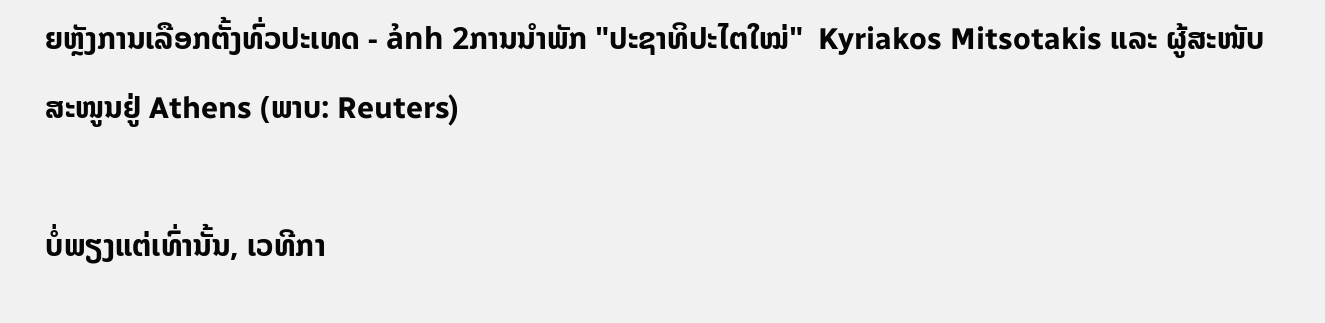ຍຫຼັງການເລືອກຕັ້ງທົ່ວປະເທດ - ảnh 2ການນຳພັກ "ປະຊາທິປະໄຕໃໝ່"  Kyriakos Mitsotakis ແລະ ຜູ້ສະໜັບສະໜູນຢູ່ Athens (ພາບ: Reuters)

ບໍ່ພຽງແຕ່ເທົ່ານັ້ນ, ເວທີກາ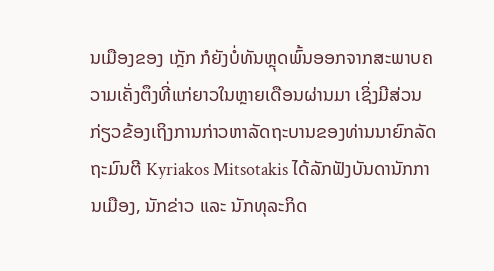ນເມືອງຂອງ ເກຼັກ ກໍຍັງບໍ່ທັນຫຼຸດພົ້ນອອກຈາກສະພາບຄວາມເຄັ່ງຕຶງທີ່ແກ່ຍາວໃນຫຼາຍເດືອນຜ່ານມາ ເຊິ່ງມີສ່ວນກ່ຽວຂ້ອງເຖິງການກ່າວຫາລັດຖະບານຂອງທ່ານນາຍົກລັດຖະມົນຕີ Kyriakos Mitsotakis ໄດ້ລັກຟັງບັນດານັກການເມືອງ, ນັກຂ່າວ ແລະ ນັກທຸລະກິດ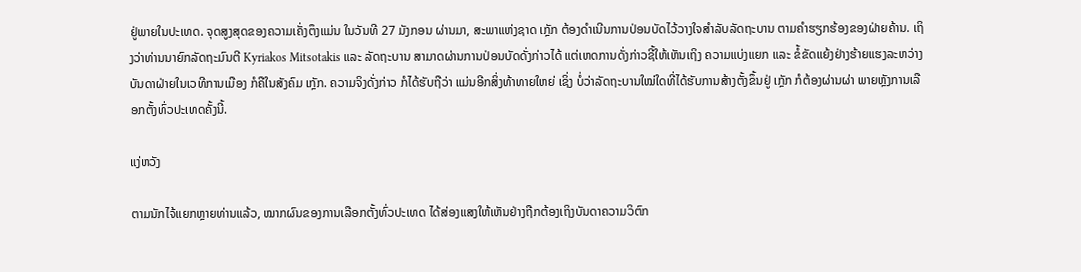ຢູ່ພາຍໃນປະເທດ. ຈຸດສູງສຸດຂອງຄວາມເຄັ່ງຕຶງແມ່ນ ໃນວັນທີ 27 ມັງກອນ ຜ່ານມາ, ສະພາແຫ່ງຊາດ ເກຼັກ ຕ້ອງດຳເນີນການປ່ອນບັດໄວ້ວາງໃຈສຳລັບລັດຖະບານ ຕາມຄຳຮຽກຮ້ອງຂອງຝ່າຍຄ້ານ. ເຖິງວ່າທ່ານນາຍົກລັດຖະມົນຕີ Kyriakos Mitsotakis ແລະ ລັດຖະບານ ສາມາດຜ່ານການປ່ອນບັດດັ່ງກ່າວໄດ້ ແຕ່ເຫດການດັ່ງກ່າວຊີ້ໃຫ້ເຫັນເຖິງ ຄວາມແບ່ງແຍກ ແລະ ຂໍ້ຂັດແຍ້ງຢ່າງຮ້າຍແຮງລະຫວ່າງບັນດາຝ່າຍໃນເວທີການເມືອງ ກໍຄືໃນສັງຄົມ ເກຼັກ. ຄວາມຈິງດັ່ງກ່າວ ກໍໄດ້ຮັບຖືວ່າ ແມ່ນອີກສິ່ງທ້າທາຍໃຫຍ່ ເຊິ່ງ ບໍ່ວ່າລັດຖະບານໃໝ່ໃດທີ່ໄດ້ຮັບການສ້າງຕັ້ງຂຶ້ນຢູ່ ເກຼັກ ກໍຕ້ອງຜ່ານຜ່າ ພາຍຫຼັງການເລືອກຕັ້ງທົ່ວປະເທດຄັ້ງນີ້.

ແງ່ຫວັງ

ຕາມນັກໄຈ້ແຍກຫຼາຍທ່ານແລ້ວ, ໝາກຜົນຂອງການເລືອກຕັ້ງທົ່ວປະເທດ ໄດ້ສ່ອງແສງໃຫ້ເຫັນຢ່າງຖືກຕ້ອງເຖິງບັນດາຄວາມວິຕົກ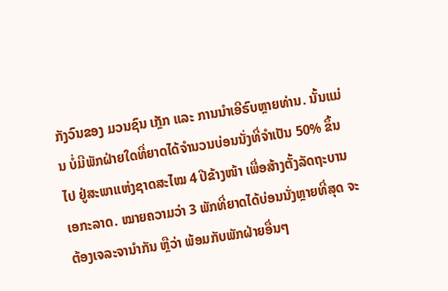ກັງວົນຂອງ ມວນຊົນ ເກຼັກ ແລະ ການນຳເອີຣົບຫຼາຍທ່ານ. ນັ້ນແມ່ນ ບໍ່ມີພັກຝ່າຍໃດທີ່ຍາດໄດ້ຈຳນວນບ່ອນນັ່ງທີ່ຈຳເປັນ 50% ຂຶ້ນໄປ ຢູ່ສະພາແຫ່ງຊາດສະໄໝ 4 ປີຂ້າງໜ້າ ເພື່ອສ້າງຕັ້ງລັດຖະບານເອກະລາດ. ໝາຍຄວາມວ່າ 3 ພັກທີ່ຍາດໄດ້ບ່ອນນັ່ງຫຼາຍທີ່ສຸດ ຈະຕ້ອງເຈລະຈານຳກັນ ຫຼືວ່າ ພ້ອມກັບພັກຝ່າຍອື່ນໆ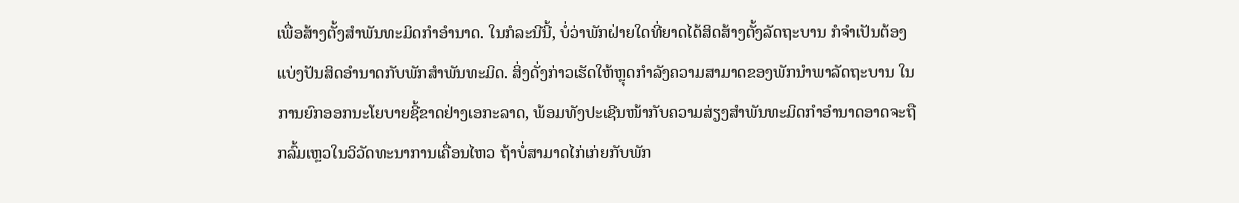ເພື່ອສ້າງຕັ້ງສຳພັນທະມິດກຳອຳນາດ. ໃນກໍລະນີນີ້, ບໍ່ວ່າພັກຝ່າຍໃດທີ່ຍາດໄດ້ສິດສ້າງຕັ້ງລັດຖະບານ ກໍຈຳເປັນຕ້ອງແບ່ງປັນສິດອຳນາດກັບພັກສຳພັນທະມິດ. ສິ່ງດັ່ງກ່າວເຮັດໃຫ້ຫຼຸດກຳລັງຄວາມສາມາດຂອງພັກນຳພາລັດຖະບານ ໃນການຍົກອອກນະໂຍບາຍຊີ້ຂາດຢ່າງເອກະລາດ, ພ້ອມທັງປະເຊີນໜ້າກັບຄວາມສ່ຽງສຳພັນທະມິດກຳອຳນາດອາດຈະຖືກລົ້ມເຫຼວໃນວິວັດທະນາການເຄື່ອນໄຫວ ຖ້າບໍ່ສາມາດໄກ່ເກ່ຍກັບພັກ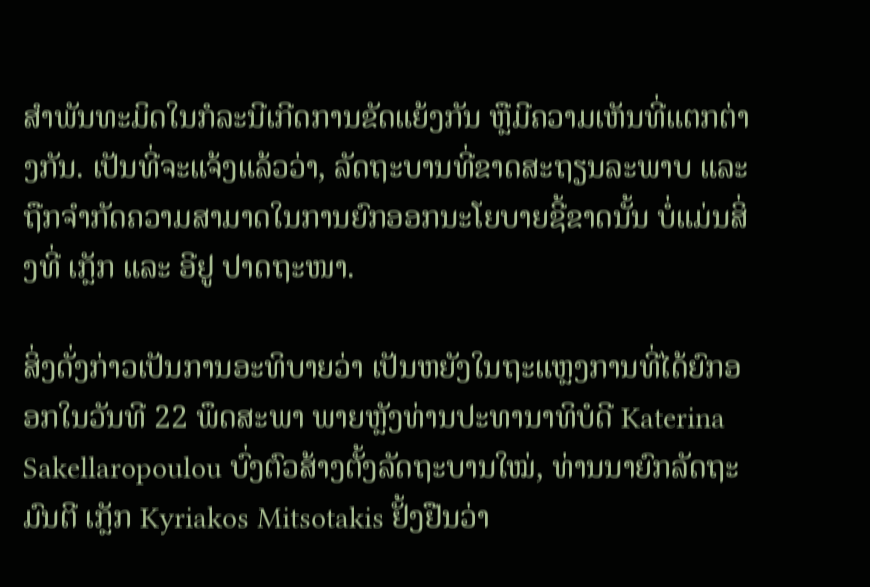ສຳພັນທະມິດໃນກໍລະນີເກີດການຂັດແຍ້ງກັນ ຫຼືມີຄວາມເຫັນທີ່ແຕກຕ່າງກັນ. ເປັນທີ່ຈະແຈ້ງແລ້ວວ່າ, ລັດຖະບານທີ່ຂາດສະຖຽນລະພາບ ແລະ ຖືກຈຳກັດຄວາມສາມາດໃນການຍົກອອກນະໂຍບາຍຊີ້ຂາດນັ້ນ ບໍ່ແມ່ນສິ່ງທີ່ ເກຼັກ ແລະ ອີຢູ ປາດຖະໜາ.

ສິ່ງດັ່ງກ່າວເປັນການອະທິບາຍວ່າ ເປັນຫຍັງໃນຖະແຫຼງການທີ່ໄດ້ຍົກອອກໃນວັນທີ 22 ພຶດສະພາ ພາຍຫຼັງທ່ານປະທານາທິບໍດີ Katerina Sakellaropoulou ບົ່ງຕົວສ້າງຕັ້ງລັດຖະບານໃໝ່, ທ່ານນາຍົກລັດຖະມົນຕີ ເກຼັກ Kyriakos Mitsotakis ຢັ້ງຢືນວ່າ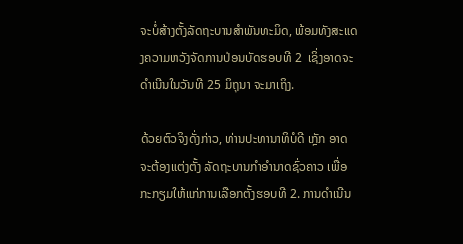ຈະບໍ່ສ້າງຕັ້ງລັດຖະບານສຳພັນທະມິດ, ພ້ອມທັງສະແດງຄວາມຫວັງຈັດການປ່ອນບັດຮອບທີ 2  ເຊິ່ງອາດຈະດຳເນີນໃນວັນທີ 25 ມິຖຸນາ ຈະມາເຖິງ.

ດ້ວຍຕົວຈິງດັ່ງກ່າວ, ທ່ານປະທານາທິບໍດີ ເກຼັກ ອາດຈະຕ້ອງແຕ່ງຕັ້ງ ລັດຖະບານກຳອຳນາດຊົ່ວຄາວ ເພື່ອກະກຽມໃຫ້ແກ່ການເລືອກຕັ້ງຮອບທີ 2. ການດຳເນີນ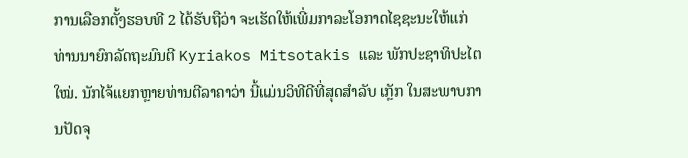ການເລືອກຕັ້ງຮອບທີ 2 ໄດ້ຮັບຖືວ່າ ຈະເຮັດໃຫ້ເພີ່ມກາລະໂອກາດໄຊຊະນະໃຫ້ແກ່ທ່ານນາຍົກລັດຖະມົນຕີ Kyriakos Mitsotakis ແລະ ພັກປະຊາທິປະໄຕໃໝ່. ນັກໄຈ້ແຍກຫຼາຍທ່ານຕີລາຄາວ່າ ນີ້ແມ່ນວິທີດີທີ່ສຸດສຳລັບ ເກຼັກ ໃນສະພາບການປັດຈຸ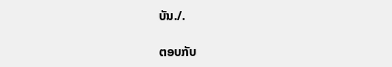ບັນ./.

ຕອບກັບ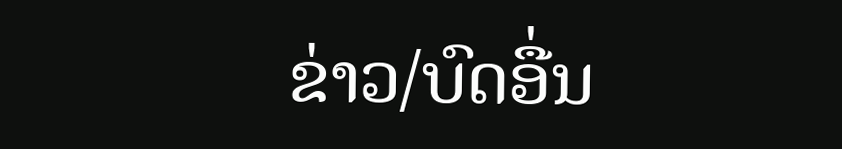ຂ່າວ/ບົດອື່ນ